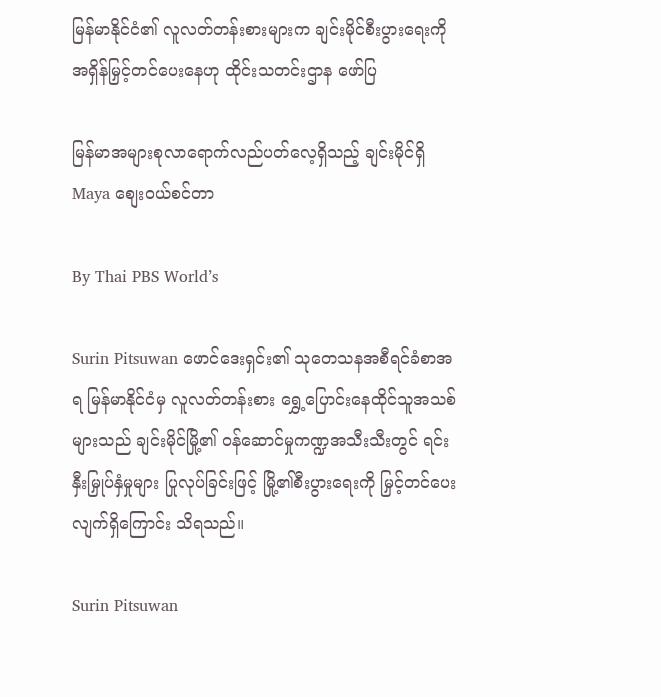မြန်မာနိုင်ငံ၏ လူလတ်တန်းစားများက ချင်းမိုင်စီးပွားရေးကို အရှိန်မြှင့်တင်ပေးနေဟု ထိုင်းသတင်းဌာန ဖော်ပြ

မြန်မာအများစုလာရောက်လည်ပတ်လေ့ရှိသည့် ချင်းမိုင်ရှိ Maya စျေးဝယ်စင်တာ

By Thai PBS World’s

Surin Pitsuwan ဖောင်ဒေးရှင်း၏ သုတေသနအစီရင်ခံစာအရ မြန်မာနိုင်ငံမှ လူလတ်တန်းစား ရွှေ့ပြောင်းနေထိုင်သူအသစ်များသည် ချင်းမိုင်မြို့၏ ဝန်ဆောင်မှုကဏ္ဍအသီးသီးတွင် ရင်းနှီးမြှုပ်နှံမှုများ ပြုလုပ်ခြင်းဖြင့် မြို့၏စီးပွားရေးကို မြှင့်တင်ပေးလျက်ရှိကြောင်း သိရသည်။

Surin Pitsuwan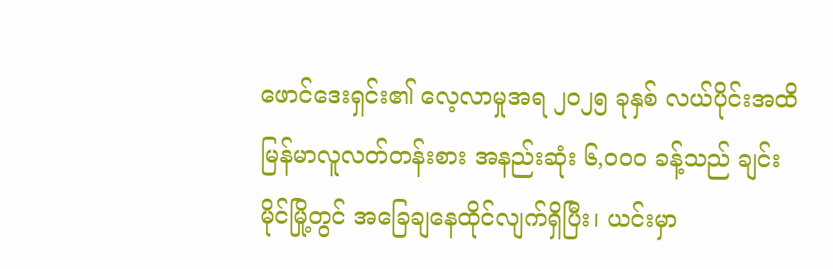ဖောင်ဒေးရှင်း၏ လေ့လာမှုအရ ၂၀၂၅ ခုနှစ် လယ်ပိုင်းအထိ မြန်မာလူလတ်တန်းစား အနည်းဆုံး ၆,၀၀၀ ခန့်သည် ချင်းမိုင်မြို့တွင် အခြေချနေထိုင်လျက်ရှိပြီး၊ ယင်းမှာ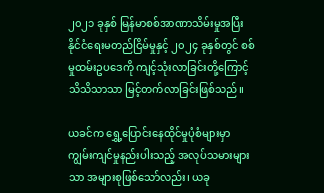၂၀၂၁ ခုနှစ် မြန်မာစစ်အာဏာသိမ်းမှုအပြီး နိုင်ငံရေးမတည်ငြိမ်မှုနှင့် ၂၀၂၄ ခုနှစ်တွင် စစ်မှုထမ်းဥပဒေကို ကျင့်သုံးလာခြင်းတို့ကြောင့် သိသိသာသာ မြင့်တက်လာခြင်းဖြစ်သည်။

ယခင်က ရွှေ့ပြောင်းနေထိုင်မှုပုံစံများမှာ ကျွမ်းကျင်မှုနည်းပါးသည့် အလုပ်သမားများသာ အများစုဖြစ်သော်လည်း၊ ယခု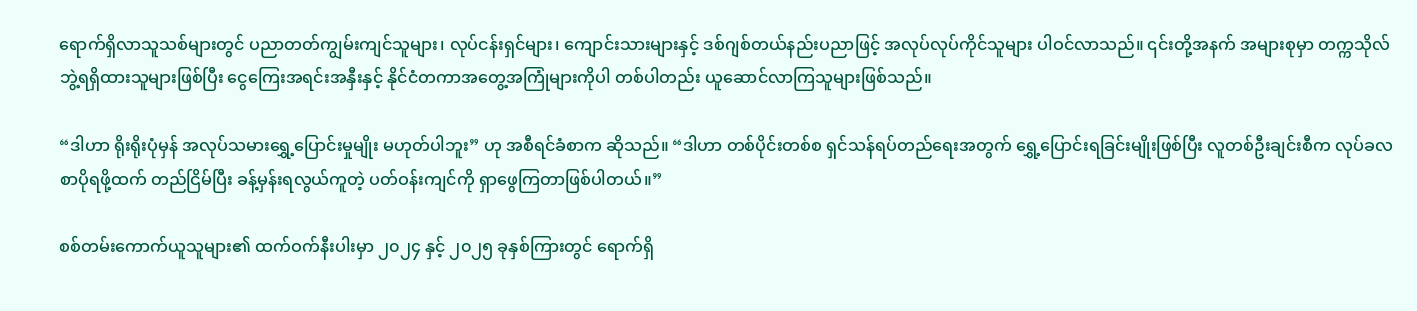ရောက်ရှိလာသူသစ်များတွင် ပညာတတ်ကျွမ်းကျင်သူများ၊ လုပ်ငန်းရှင်များ၊ ကျောင်းသားများနှင့် ဒစ်ဂျစ်တယ်နည်းပညာဖြင့် အလုပ်လုပ်ကိုင်သူများ ပါဝင်လာသည်။ ၎င်းတို့အနက် အများစုမှာ တက္ကသိုလ်ဘွဲ့ရရှိထားသူများဖြစ်ပြီး ငွေကြေးအရင်းအနှီးနှင့် နိုင်ငံတကာအတွေ့အကြုံများကိုပါ တစ်ပါတည်း ယူဆောင်လာကြသူများဖြစ်သည်။

“ဒါဟာ ရိုးရိုးပုံမှန် အလုပ်သမားရွှေ့ပြောင်းမှုမျိုး မဟုတ်ပါဘူး” ဟု အစီရင်ခံစာက ဆိုသည်။ “ဒါဟာ တစ်ပိုင်းတစ်စ ရှင်သန်ရပ်တည်ရေးအတွက် ရွှေ့ပြောင်းရခြင်းမျိုးဖြစ်ပြီး လူတစ်ဦးချင်းစီက လုပ်ခလစာပိုရဖို့ထက် တည်ငြိမ်ပြီး ခန့်မှန်းရလွယ်ကူတဲ့ ပတ်ဝန်းကျင်ကို ရှာဖွေကြတာဖြစ်ပါတယ်။”

စစ်တမ်းကောက်ယူသူများ၏ ထက်ဝက်နီးပါးမှာ ၂၀၂၄ နှင့် ၂၀၂၅ ခုနှစ်ကြားတွင် ရောက်ရှိ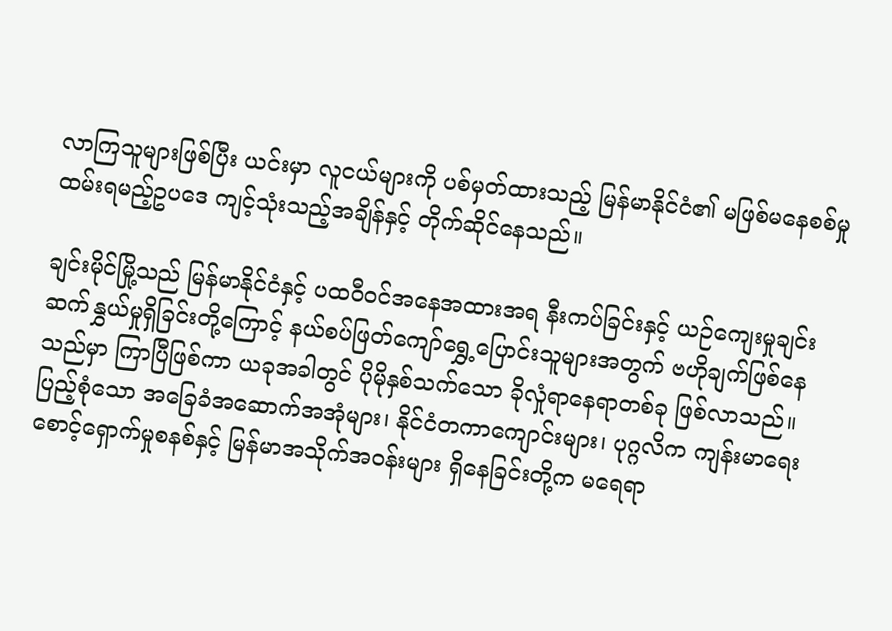လာကြသူများဖြစ်ပြီး ယင်းမှာ လူငယ်များကို ပစ်မှတ်ထားသည့် မြန်မာနိုင်ငံ၏ မဖြစ်မနေစစ်မှုထမ်းရမည့်ဥပဒေ ကျင့်သုံးသည့်အချိန်နှင့် တိုက်ဆိုင်နေသည်။

ချင်းမိုင်မြို့သည် မြန်မာနိုင်ငံနှင့် ပထဝီဝင်အနေအထားအရ နီးကပ်ခြင်းနှင့် ယဉ်ကျေးမှုချင်း ဆက်နွှယ်မှုရှိခြင်းတို့ကြောင့် နယ်စပ်ဖြတ်ကျော်ရွှေ့ပြောင်းသူများအတွက် ဗဟိုချက်ဖြစ်နေသည်မှာ ကြာပြီဖြစ်ကာ ယခုအခါတွင် ပိုမိုနှစ်သက်သော ခိုလှုံရာနေရာတစ်ခု ဖြစ်လာသည်။ ပြည့်စုံသော အခြေခံအဆောက်အအုံများ၊ နိုင်ငံတကာကျောင်းများ၊ ပုဂ္ဂလိက ကျန်းမာရေးစောင့်ရှောက်မှုစနစ်နှင့် မြန်မာအသိုက်အဝန်းများ ရှိနေခြင်းတို့က မရေရာ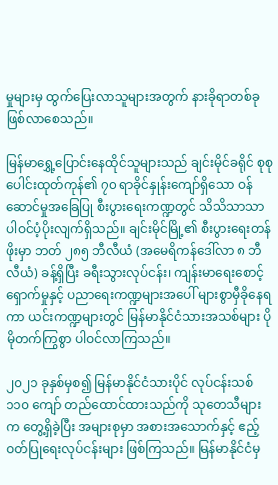မှုများမှ ထွက်ပြေးလာသူများအတွက် နားခိုရာတစ်ခု ဖြစ်လာစေသည်။

မြန်မာရွှေ့ပြောင်းနေထိုင်သူများသည် ချင်းမိုင်ခရိုင် စုစုပေါင်းထုတ်ကုန်၏ ၇၀ ရာခိုင်နှုန်းကျော်ရှိသော ဝန်ဆောင်မှုအခြေပြု စီးပွားရေးကဏ္ဍတွင် သိသိသာသာ ပါဝင်ပံ့ပိုးလျက်ရှိသည်။ ချင်းမိုင်မြို့၏ စီးပွားရေးတန်ဖိုးမှာ ဘတ် ၂၈၅ ဘီလီယံ (အမေရိကန်ဒေါ်လာ ၈ ဘီလီယံ) ခန့်ရှိပြီး ခရီးသွားလုပ်ငန်း၊ ကျန်းမာရေးစောင့်ရှောက်မှုနှင့် ပညာရေးကဏ္ဍများအပေါ် များစွာမှီခိုနေရကာ ယင်းကဏ္ဍများတွင် မြန်မာနိုင်ငံသားအသစ်များ ပိုမိုတက်ကြွစွာ ပါဝင်လာကြသည်။

၂၀၂၁ ခုနှစ်မှစ၍ မြန်မာနိုင်ငံသားပိုင် လုပ်ငန်းသစ် ၁၁၀ ကျော် တည်ထောင်ထားသည်ကို သုတေသီများက တွေ့ရှိခဲ့ပြီး အများစုမှာ အစားအသောက်နှင့် ဧည့်ဝတ်ပြုရေးလုပ်ငန်းများ ဖြစ်ကြသည်။ မြန်မာနိုင်ငံမှ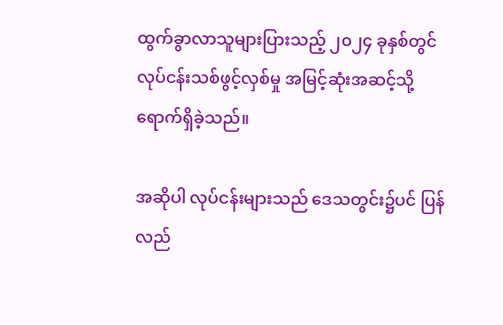ထွက်ခွာလာသူများပြားသည့် ၂၀၂၄ ခုနှစ်တွင် လုပ်ငန်းသစ်ဖွင့်လှစ်မှု အမြင့်ဆုံးအဆင့်သို့ ရောက်ရှိခဲ့သည်။

အဆိုပါ လုပ်ငန်းများသည် ဒေသတွင်း၌ပင် ပြန်လည်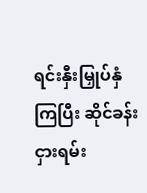ရင်းနှီးမြှုပ်နှံကြပြီး ဆိုင်ခန်းငှားရမ်း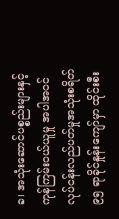ခ၊ အသုံးဆောင်ပစ္စည်းများနှင့် ကုန်ကြမ်းဝယ်ယူမှု အပါအဝင် လုပ်ငန်းလည်ပတ်မှုအသုံးစရိတ် ၉၅ ရာခိုင်နှုန်းကျော်မှာ ထိုင်းစီး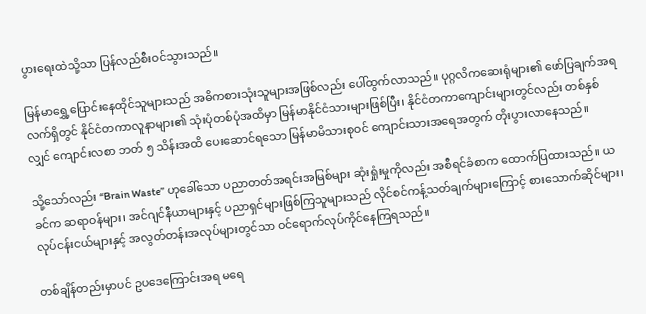ပွားရေးထဲသို့သာ ပြန်လည်စီးဝင်သွားသည်။

မြန်မာရွှေ့ပြောင်းနေထိုင်သူများသည် အဓိကစားသုံးသူများအဖြစ်လည်း ပေါ်ထွက်လာသည်။ ပုဂ္ဂလိကဆေးရုံများ၏ ဖော်ပြချက်အရ လက်ရှိတွင် နိုင်ငံတကာလူနာများ၏ သုံးပုံတစ်ပုံအထိမှာ မြန်မာနိုင်ငံသားများဖြစ်ပြီး၊ နိုင်ငံတကာကျောင်းများတွင်လည်း တစ်နှစ်လျှင် ကျောင်းလစာ ဘတ် ၅ သိန်းအထိ ပေးဆောင်ရသော မြန်မာမိသားစုဝင် ကျောင်းသားအရေအတွက် တိုးပွားလာနေသည်။

သို့သော်လည်း “Brain Waste” ဟုခေါ်သော ပညာတတ်အရင်းအမြစ်များ ဆုံးရှုံးမှုကိုလည်း အစီရင်ခံစာက ထောက်ပြထားသည်။ ယခင်က ဆရာဝန်များ၊ အင်ဂျင်နီယာများနှင့် ပညာရှင်များဖြစ်ကြသူများသည် လိုင်စင်ကန့်သတ်ချက်များကြောင့် စားသောက်ဆိုင်များ၊ လုပ်ငန်းငယ်များနှင့် အလွတ်တန်းအလုပ်များတွင်သာ ဝင်ရောက်လုပ်ကိုင်နေကြရသည်။

တစ်ချိန်တည်းမှာပင် ဥပဒေကြောင်းအရ မရေ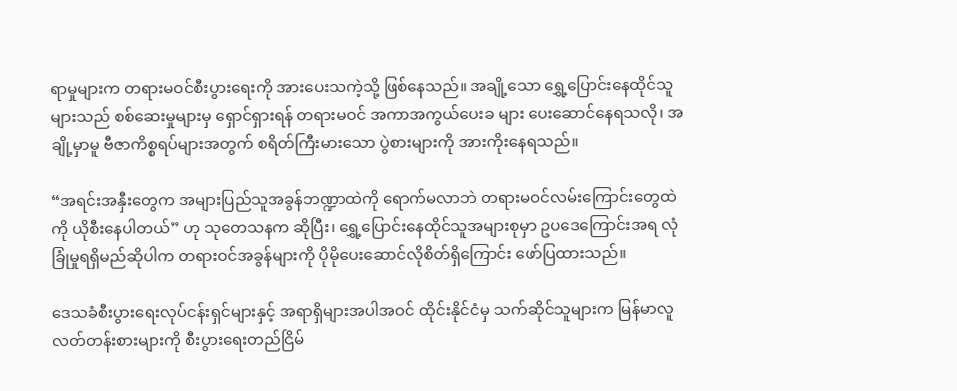ရာမှုများက တရားမဝင်စီးပွားရေးကို အားပေးသကဲ့သို့ ဖြစ်နေသည်။ အချို့သော ရွှေ့ပြောင်းနေထိုင်သူများသည် စစ်ဆေးမှုများမှ ရှောင်ရှားရန် တရားမဝင် အကာအကွယ်ပေးခ များ ပေးဆောင်နေရသလို၊ အချို့မှာမူ ဗီဇာကိစ္စရပ်များအတွက် စရိတ်ကြီးမားသော ပွဲစားများကို အားကိုးနေရသည်။

“အရင်းအနှီးတွေက အများပြည်သူအခွန်ဘဏ္ဍာထဲကို ရောက်မလာဘဲ တရားမဝင်လမ်းကြောင်းတွေထဲကို ယိုစီးနေပါတယ်” ဟု သုတေသနက ဆိုပြီး၊ ရွှေ့ပြောင်းနေထိုင်သူအများစုမှာ ဥပဒေကြောင်းအရ လုံခြုံမှုရရှိမည်ဆိုပါက တရားဝင်အခွန်များကို ပိုမိုပေးဆောင်လိုစိတ်ရှိကြောင်း ဖော်ပြထားသည်။

ဒေသခံစီးပွားရေးလုပ်ငန်းရှင်များနှင့် အရာရှိများအပါအဝင် ထိုင်းနိုင်ငံမှ သက်ဆိုင်သူများက မြန်မာလူလတ်တန်းစားများကို စီးပွားရေးတည်ငြိမ်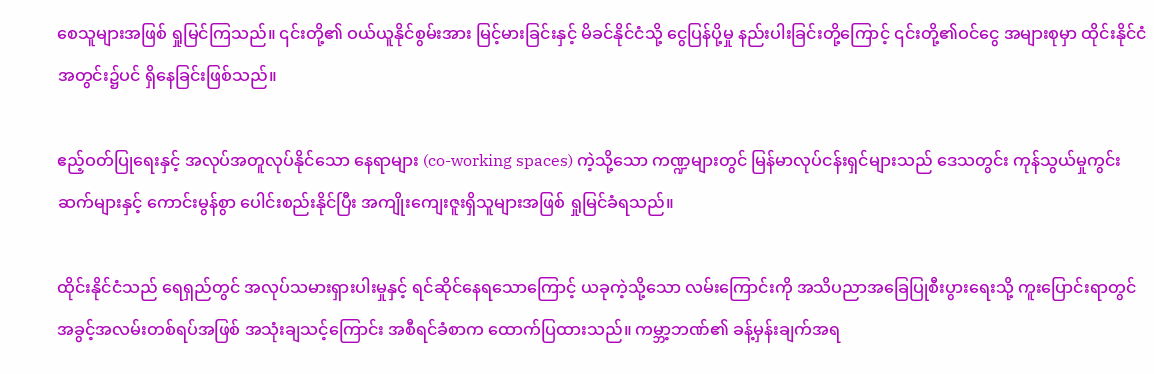စေသူများအဖြစ် ရှုမြင်ကြသည်။ ၎င်းတို့၏ ဝယ်ယူနိုင်စွမ်းအား မြင့်မားခြင်းနှင့် မိခင်နိုင်ငံသို့ ငွေပြန်ပို့မှု နည်းပါးခြင်းတို့ကြောင့် ၎င်းတို့၏ဝင်ငွေ အများစုမှာ ထိုင်းနိုင်ငံအတွင်း၌ပင် ရှိနေခြင်းဖြစ်သည်။

ဧည့်ဝတ်ပြုရေးနှင့် အလုပ်အတူလုပ်နိုင်သော နေရာများ (co-working spaces) ကဲ့သို့သော ကဏ္ဍများတွင် မြန်မာလုပ်ငန်းရှင်များသည် ဒေသတွင်း ကုန်သွယ်မှုကွင်းဆက်များနှင့် ကောင်းမွန်စွာ ပေါင်းစည်းနိုင်ပြီး အကျိုးကျေးဇူးရှိသူများအဖြစ် ရှုမြင်ခံရသည်။

ထိုင်းနိုင်ငံသည် ရေရှည်တွင် အလုပ်သမားရှားပါးမှုနှင့် ရင်ဆိုင်နေရသောကြောင့် ယခုကဲ့သို့သော လမ်းကြောင်းကို အသိပညာအခြေပြုစီးပွားရေးသို့ ကူးပြောင်းရာတွင် အခွင့်အလမ်းတစ်ရပ်အဖြစ် အသုံးချသင့်ကြောင်း အစီရင်ခံစာက ထောက်ပြထားသည်။ ကမ္ဘာ့ဘဏ်၏ ခန့်မှန်းချက်အရ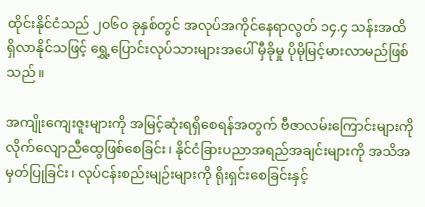ထိုင်းနိုင်ငံသည် ၂၀၆၀ ခုနှစ်တွင် အလုပ်အကိုင်နေရာလွတ် ၁၄.၄ သန်းအထိ ရှိလာနိုင်သဖြင့် ရွှေ့ပြောင်းလုပ်သားများအပေါ် မှီခိုမှု ပိုမိုမြင့်မားလာမည်ဖြစ်သည်။

အကျိုးကျေးဇူးများကို အမြင့်ဆုံးရရှိစေရန်အတွက် ဗီဇာလမ်းကြောင်းများကို လိုက်လျောညီထွေဖြစ်စေခြင်း၊ နိုင်ငံခြားပညာအရည်အချင်းများကို အသိအမှတ်ပြုခြင်း၊ လုပ်ငန်းစည်းမျဉ်းများကို ရိုးရှင်းစေခြင်းနှင့်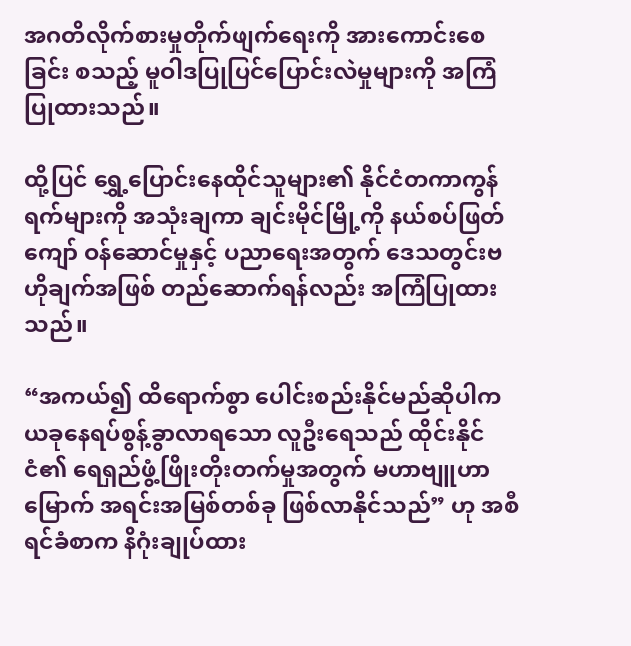အဂတိလိုက်စားမှုတိုက်ဖျက်ရေးကို အားကောင်းစေခြင်း စသည့် မူဝါဒပြုပြင်ပြောင်းလဲမှုများကို အကြံပြုထားသည်။

ထို့ပြင် ရွှေ့ပြောင်းနေထိုင်သူများ၏ နိုင်ငံတကာကွန်ရက်များကို အသုံးချကာ ချင်းမိုင်မြို့ကို နယ်စပ်ဖြတ်ကျော် ဝန်ဆောင်မှုနှင့် ပညာရေးအတွက် ဒေသတွင်းဗဟိုချက်အဖြစ် တည်ဆောက်ရန်လည်း အကြံပြုထားသည်။

“အကယ်၍ ထိရောက်စွာ ပေါင်းစည်းနိုင်မည်ဆိုပါက ယခုနေရပ်စွန့်ခွာလာရသော လူဦးရေသည် ထိုင်းနိုင်ငံ၏ ရေရှည်ဖွံ့ဖြိုးတိုးတက်မှုအတွက် မဟာဗျူဟာမြောက် အရင်းအမြစ်တစ်ခု ဖြစ်လာနိုင်သည်” ဟု အစီရင်ခံစာက နိဂုံးချုပ်ထား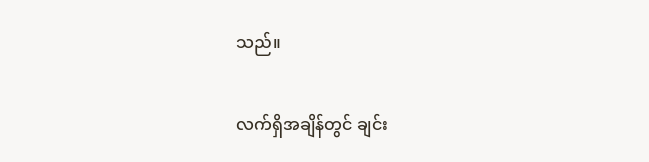သည်။

လက်ရှိအချိန်တွင် ချင်း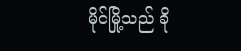မိုင်မြို့သည် ခို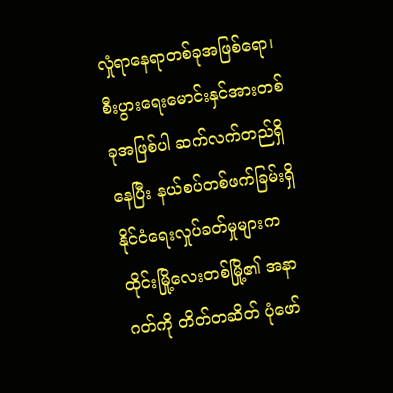လှုံရာနေရာတစ်ခုအဖြစ်ရော၊ စီးပွားရေးမောင်းနှင်အားတစ်ခုအဖြစ်ပါ ဆက်လက်တည်ရှိနေပြီး နယ်စပ်တစ်ဖက်ခြမ်းရှိ နိုင်ငံရေးလှုပ်ခတ်မှုများက ထိုင်းမြို့လေးတစ်မြို့၏ အနာဂတ်ကို တိတ်တဆိတ် ပုံဖော်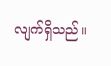လျက်ရှိသည်။